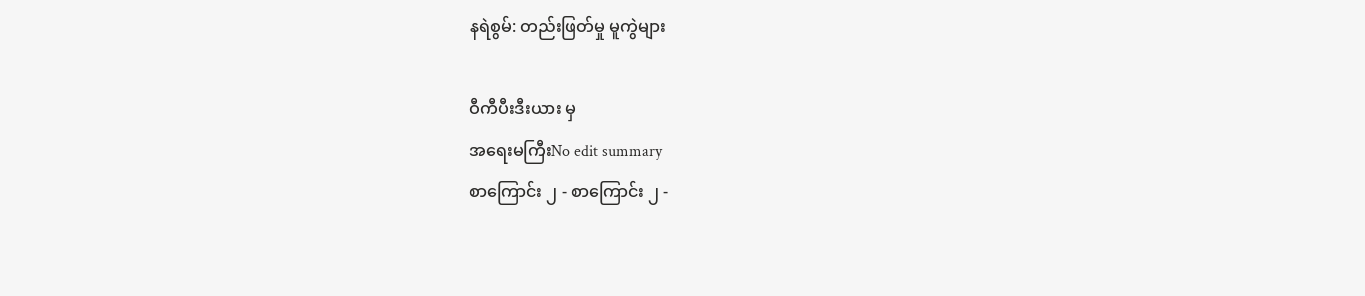နရဲစွမ်: တည်းဖြတ်မှု မူကွဲများ

ဝီကီပီးဒီးယား မှ
အရေးမကြီးNo edit summary
စာကြောင်း ၂ - စာကြောင်း ၂ -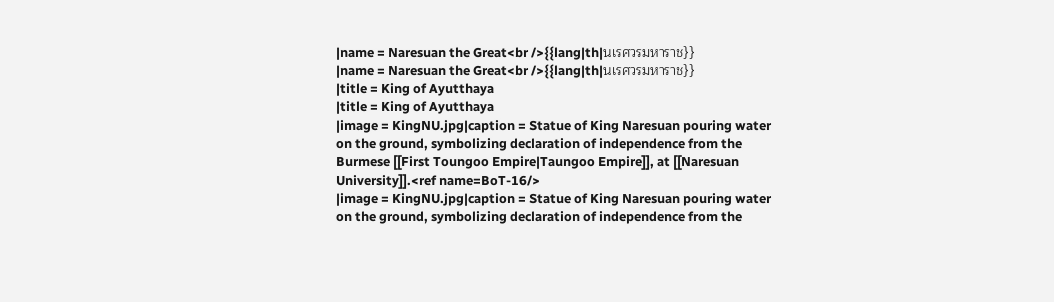|name = Naresuan the Great<br />{{lang|th|นเรศวรมหาราช}}
|name = Naresuan the Great<br />{{lang|th|นเรศวรมหาราช}}
|title = King of Ayutthaya
|title = King of Ayutthaya
|image = KingNU.jpg|caption = Statue of King Naresuan pouring water on the ground, symbolizing declaration of independence from the Burmese [[First Toungoo Empire|Taungoo Empire]], at [[Naresuan University]].<ref name=BoT-16/>
|image = KingNU.jpg|caption = Statue of King Naresuan pouring water on the ground, symbolizing declaration of independence from the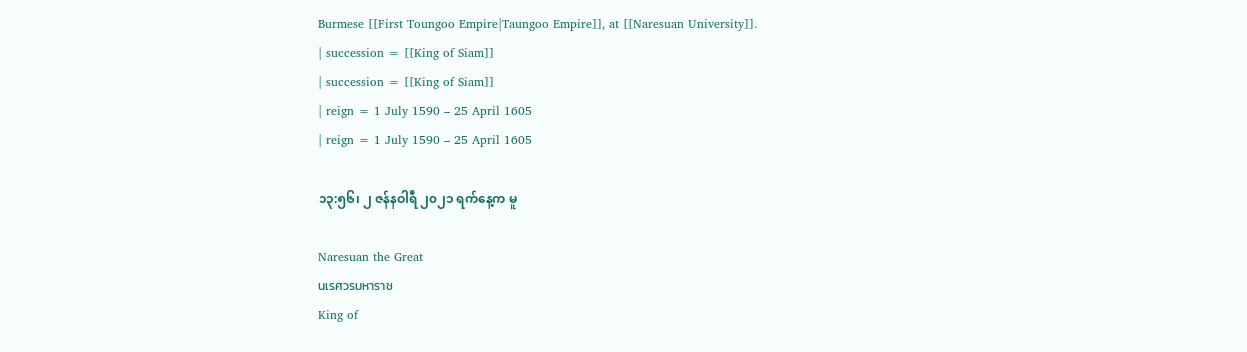Burmese [[First Toungoo Empire|Taungoo Empire]], at [[Naresuan University]].
| succession = [[King of Siam]]
| succession = [[King of Siam]]
| reign = 1 July 1590 – 25 April 1605
| reign = 1 July 1590 – 25 April 1605

၁၃:၅၆၊ ၂ ဇန်နဝါရီ ၂၀၂၁ ရက်နေ့က မူ

Naresuan the Great
นเรศวรมหาราช
King of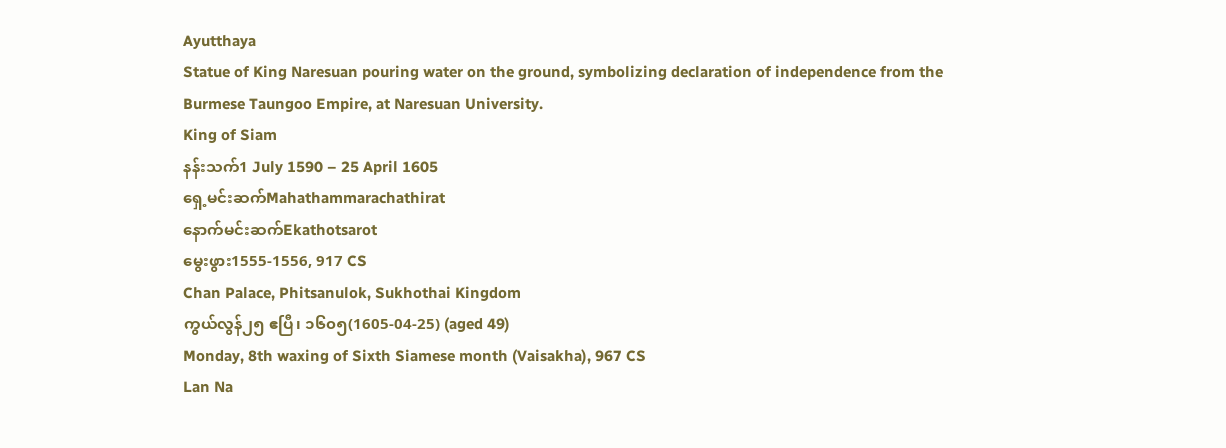Ayutthaya
Statue of King Naresuan pouring water on the ground, symbolizing declaration of independence from the Burmese Taungoo Empire, at Naresuan University.
King of Siam
နန်းသက်1 July 1590 – 25 April 1605
ရှေ့မင်းဆက်Mahathammarachathirat
နောက်မင်းဆက်Ekathotsarot
မွေးဖွား1555-1556, 917 CS
Chan Palace, Phitsanulok, Sukhothai Kingdom
ကွယ်လွန်၂၅ ဧပြီ၊ ၁၆၀၅(1605-04-25) (aged 49)
Monday, 8th waxing of Sixth Siamese month (Vaisakha), 967 CS
Lan Na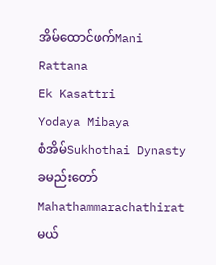အိမ်ထောင်ဖက်Mani Rattana
Ek Kasattri
Yodaya Mibaya
စံအိမ်Sukhothai Dynasty
ခမည်းတော်Mahathammarachathirat
မယ်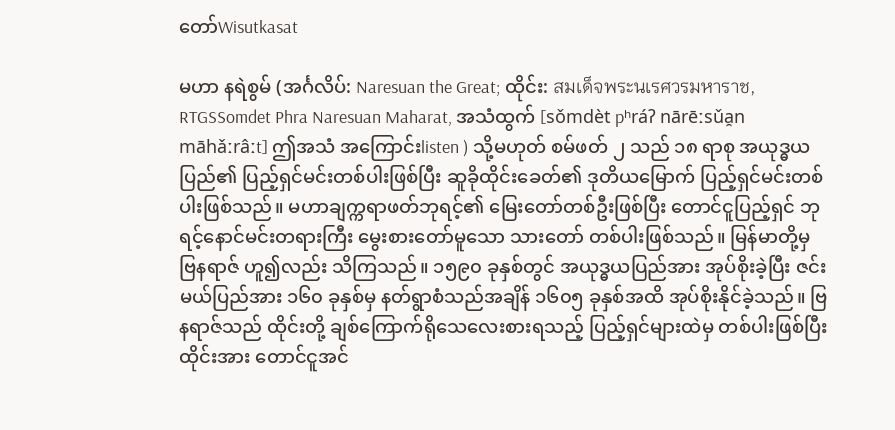တော်Wisutkasat

မဟာ နရဲစွမ် (အင်္ဂလိပ်: Naresuan the Great; ထိုင်း: สมเด็จพระนเรศวรมหาราช, RTGSSomdet Phra Naresuan Maharat, အသံထွက် [sǒmdèt pʰráʔ nārēːsǔa̯n māhǎːrâːt] ဤအသံ အကြောင်းlisten ) သို့မဟုတ် စမ်ဖတ် ၂ သည် ၁၈ ရာစု အယုဒ္ဓယပြည်၏ ပြည့်ရှင်မင်းတစ်ပါးဖြစ်ပြီး ဆူခိုထိုင်းခေတ်၏ ဒုတိယမြောက် ပြည့်ရှင်မင်းတစ်ပါးဖြစ်သည်။ မဟာချက္ကရာဖတ်ဘုရင့်၏ မြေးတော်တစ်ဦးဖြစ်ပြီး တောင်ငူပြည့်ရှင် ဘုရင့်နောင်မင်းတရားကြီး မွေးစားတော်မူသော သားတော် တစ်ပါးဖြစ်သည်။ မြန်မာတို့မှ ဗြနရာဇ် ဟူ၍လည်း သိကြသည်။ ၁၅၉၀ ခုနှစ်တွင် အယုဒ္ဓယပြည်အား အုပ်စိုးခဲ့ပြီး ဇင်းမယ်ပြည်အား ၁၆၀ ခုနှစ်မှ နတ်ရွာစံသည်အချိန် ၁၆၀၅ ခုနှစ်အထိ အုပ်စိုးနိုင်ခဲ့သည်။ ဗြနရာဇ်သည် ထိုင်းတို့ ချစ်ကြောက်ရိုသေလေးစားရသည့် ပြည့်ရှင်များထဲမှ တစ်ပါးဖြစ်ပြီး ထိုင်းအား တောင်ငူအင်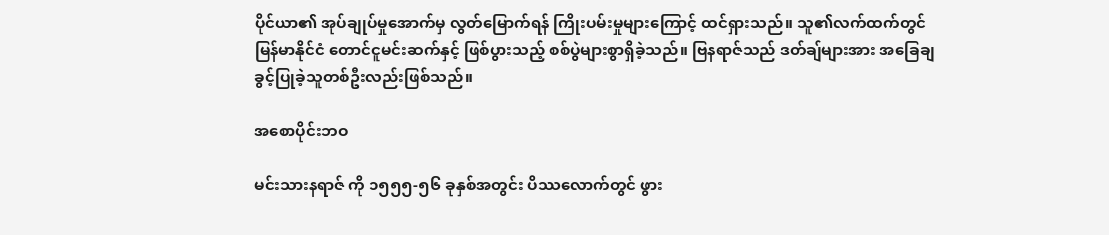ပိုင်ယာ၏ အုပ်ချုပ်မှုအောက်မှ လွတ်မြောက်ရန် ကြိုးပမ်းမှုများကြောင့် ထင်ရှားသည်။ သူ၏လက်ထက်တွင် မြန်မာနိုင်ငံ တောင်ငူမင်းဆက်နှင့် ဖြစ်ပွားသည့် စစ်ပွဲများစွာရှိခဲ့သည်။ ဗြနရာဇ်သည် ဒတ်ချ်များအား အခြေချခွင့်ပြုခဲ့သူတစ်ဦးလည်းဖြစ်သည်။

အစောပိုင်းဘဝ

မင်းသားနရာဇ် ကို ၁၅၅၅-၅၆ ခုနှစ်အတွင်း ပိဿလောက်တွင် ဖွား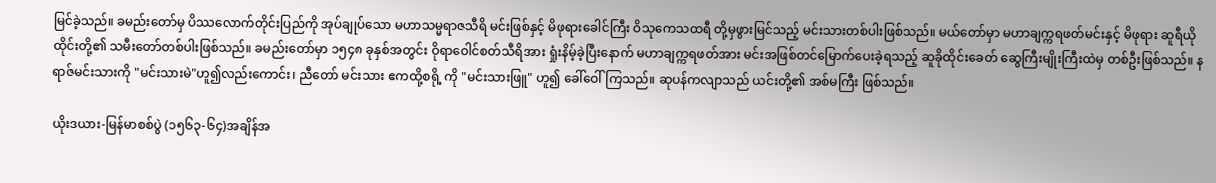မြင်ခဲ့သည်။ ခမည်းတော်မှ ပိဿလောက်တိုင်းပြည်ကို အုပ်ချုပ်သော မဟာသမ္မရာဇသီရိ မင်းဖြစ်နှင့် မိဖုရားခေါင်ကြီး ဝိသုကေသထရီ တို့မှဖွားမြင်သည့် မင်းသားတစ်ပါးဖြစ်သည်။ မယ်တော်မှာ မဟာချက္ကရဖတ်မင်းနှင့် မိဖုရား ဆူရီယိုထိုင်းတို့၏ သမီးတော်တစ်ပါးဖြစ်သည်။ ခမည်းတော်မှာ ၁၅၄၈ ခုနှစ်အတွင်း ဝိုရာဝေါင်စတ်သီရိအား ရှုံးနိမ့်ခဲ့ပြီးနောက် မဟာချက္ကရဖတ်အား မင်းအဖြစ်တင်မြောက်ပေးခဲ့ရသည့် ဆူခိုထိုင်းခေတ် ဆွေကြီးမျိုးကြီးထဲမှ တစ်ဦးဖြစ်သည်။ နရာဇ်မင်းသားကို "မင်းသားမဲ"ဟူ၍လည်းကောင်း၊ ညီတော် မင်းသား ဧကထို့စရို့ ကို "မင်းသားဖြူ" ဟူ၍ ခေါ်ဝေါ်ကြသည်။ ဆုပန်ကလျာသည် ယင်းတို့၏ အစ်မကြီး ဖြစ်သည်။

ယိုးဒယား-မြန်မာစစ်ပွဲ (၁၅၆၃-၆၄)အချိန်အ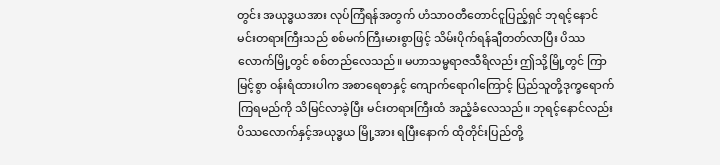တွင်း အယုဒ္ဓယအား လုပ်ကြံရန်အတွက် ဟံသာဝတီတောင်ငူပြည့်ရှင် ဘုရင့်နောင်မင်းတရားကြီးသည် စစ်မက်ကြီးမားစွာဖြင့် သိမ်းပိုက်ရန်ချီတတ်လာပြီး ပိဿလောက်မြို့တွင် စစ်တည်လေသည်။ မဟာသမ္မရာဇသီရိလည်း ဤသို့မြို့တွင် ကြာမြင့်စွာ ဝန်းရံထားပါက အစာရေစာနှင့် ကျောက်ရောဂါကြောင့် ပြည်သူတို့ဒုက္ခရောက်ကြရမည်ကို သိမြင်လာခဲ့ပြီး မင်းတရားကြီးထံ အညံ့ခံလေသည်။ ဘုရင့်နောင်လည်း ပိဿလောက်နှင့်အယုဒ္ဓယ မြို့အား ရပြီးနောက် ထိုတိုင်းပြည်တို့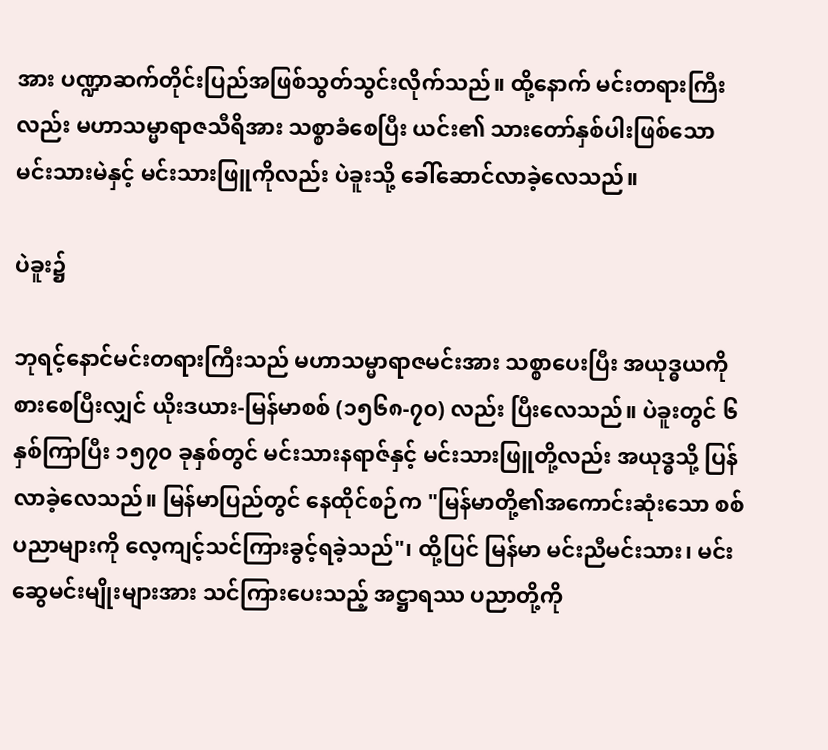အား ပဏ္ဍာဆက်တိုင်းပြည်အဖြစ်သွတ်သွင်းလိုက်သည်။ ထို့နောက် မင်းတရားကြီးလည်း မဟာသမ္မာရာဇသီရိအား သစ္စာခံစေပြီး ယင်း၏ သားတော်နှစ်ပါးဖြစ်သော မင်းသားမဲနှင့် မင်းသားဖြူကိုလည်း ပဲခူးသို့ ခေါ်ဆောင်လာခဲ့လေသည်။

ပဲခူး၌

ဘုရင့်နောင်မင်းတရားကြီးသည် မဟာသမ္မာရာဇမင်းအား သစ္စာပေးပြီး အယုဒ္ဓယကို စားစေပြီးလျှင် ယိုးဒယား-မြန်မာစစ် (၁၅၆၈-၇၀) လည်း ပြီးလေသည်။ ပဲခူးတွင် ၆နှစ်ကြာပြီး ၁၅၇၀ ခုနှစ်တွင် မင်းသားနရာဇ်နှင့် မင်းသားဖြူတို့လည်း အယုဒ္ဓသို့ ပြန်လာခဲ့လေသည်။ မြန်မာပြည်တွင် နေထိုင်စဉ်က "မြန်မာတို့၏အကောင်းဆုံးသော စစ်ပညာများကို လေ့ကျင့်သင်ကြားခွင့်ရခဲ့သည်"၊ ထို့ပြင် မြန်မာ မင်းညီမင်းသား၊ မင်းဆွေမင်းမျိုးများအား သင်ကြားပေးသည့် အဋ္ဌာရဿ ပညာတို့ကို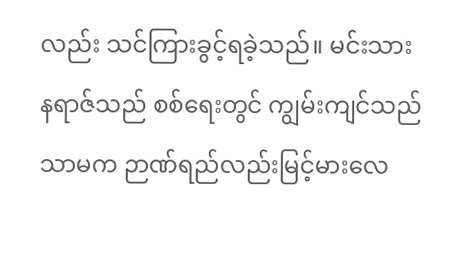လည်း သင်ကြားခွင့်ရခဲ့သည်။ မင်းသား နရာဇ်သည် စစ်ရေးတွင် ကျွမ်းကျင်သည်သာမက ဉာဏ်ရည်လည်းမြင့်မားလေ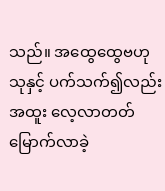သည်။ အထွေထွေဗဟုသုနှင့် ပက်သက်၍လည်း အထူး လေ့လာတတ်မြောက်လာခဲ့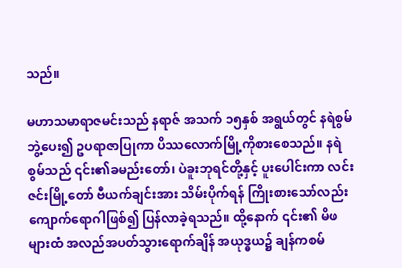သည်။

မဟာသမာရာဇမင်းသည် နရာဇ် အသက် ၁၅နှစ် အရွယ်တွင် နရဲစွမ်ဘွဲ့‌ပေး၍ ဥပရာဇာပြုကာ ပိဿလောက်မြို့ကိုစားစေသည်။ နရဲစွမ်သည် ၎င်း၏ခမည်းတော်၊ ပဲခူးဘုရင်တို့နှင့် ပူးပေါင်းကာ လင်းဇင်းမြို့တော် ဗီယက်ချင်းအား သိမ်းပိုက်ရန် ကြိုးစားသော်လည်း ကျောက်ရောဂါဖြစ်၍ ပြန်လာခဲ့ရသည်။ ထို့နောက် ၎င်း၏ မိဖများထံ အလည်အပတ်သွားရောက်ချိန် အယုဒ္ဓယ၌ ချန်ကစမ်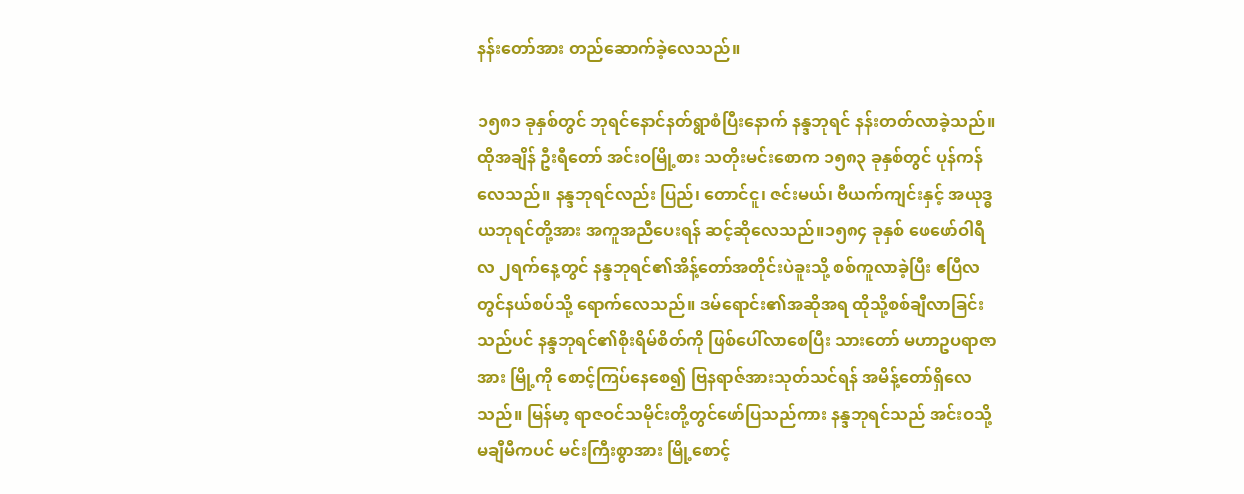နန်းတော်အား တည်ဆောက်ခဲ့လေသည်။

၁၅၈၁ ခုနှစ်တွင် ဘုရင်နောင်နတ်ရွာစံပြီးနောက် နန္ဒဘုရင် နန်းတတ်လာခဲ့သည်။ ထိုအချိန် ဦးရီတော် အင်းဝမြို့စား သတိုးမင်းစောက ၁၅၈၃ ခုနှစ်တွင် ပုန်ကန်လေသည်။ နန္ဒဘုရင်လည်း ပြည်၊ တောင်ငူ၊ ဇင်းမယ်၊ ဗီယက်ကျင်းနှင့် အယုဒ္ဓယဘုရင်တို့အား အကူအညီပေးရန် ဆင့်ဆိုလေသည်။၁၅၈၄ ခုနှစ် ဖေဖော်ဝါရီလ ၂ရက်နေ့တွင် နန္ဒဘုရင်၏အိန့်တော်အတိုင်းပဲခူးသို့ စစ်ကူလာခဲ့ပြီး ဧပြီလတွင်နယ်စပ်သို့ ရောက်လေသည်။ ဒမ်ရောင်း၏အဆိုအရ ထိုသို့စစ်ချီလာခြင်းသည်ပင် နန္ဒဘုရင်၏စိုးရိမ်စိတ်ကို ဖြစ်ပေါ်လာစေပြီး သားတော် မဟာဥပရာဇာအား မြို့ကို စောင့်ကြပ်နေစေ၍ ဗြနရာဇ်အားသုတ်သင်ရန် အမိန့်တော်ရှိလေသည်။ မြန်မာ့ ရာဇဝင်သမိုင်းတို့တွင်ဖော်ပြသည်ကား နန္ဒဘုရင်သည် အင်းဝသို့မချီမီကပင် မင်းကြီးစွာအား မြို့စောင့်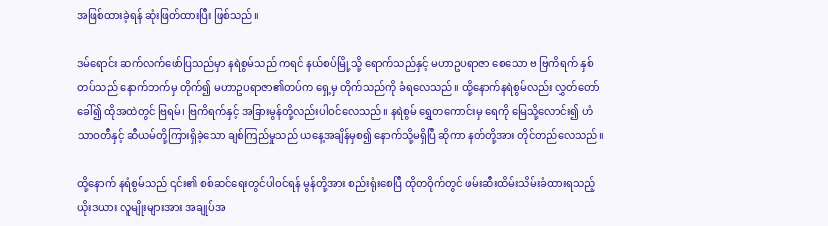အဖြစ်ထားခဲ့ရန် ဆုံးဖြတ်ထားပြီး ဖြစ်သည်။

ဒမ်ရောင်း ဆက်လက်ဖော်ပြသည်မှာ နရဲစွမ်သည် ကရင် နယ်စပ်မြို့သို့ ရောက်သည်နှင့် မဟာဥပရာဇာ စေသော ဗ ဗြကိရက် နှစ်တပ်သည် နောက်ဘက်မှ တိုက်၍ မဟာဥပရာဇာ၏တပ်က ရှေ့မှ တိုက်သည်ကို ခံရလေသည်။ ထို့နောက်နရဲစွမ်လည်း လွှတ်တော်ခေါ်၍ ထိုအထဲတွင် ဗြရမ်၊ ဗြကိရက်နှင့် အခြားမွန်တို့လည်းပါဝင်လေသည်။ နရဲစွမ် ရွှေတကောင်းမှ ရေကို မြေသို့လောင်း၍ ဟံသာဝတီနှင့် ဆီယမ်တို့ကြားရှိခဲ့သော ချစ်ကြည်မှုသည် ယနေ့အချိန်မှစ၍ နောက်သို့မရှိပြီ ဆိုကာ နတ်တို့အား တိုင်တည်လေသည်။

ထို့နောက် နရံစွမ်သည် ၎င်း၏ စစ်ဆင်ရေးတွင်ပါဝင်ရန် မွန်တို့အား စည်းရုံးစေပြီ ထိုတဝိုက်တွင် ဖမ်းဆီးထိမ်းသိမ်းခံထားရသည့် ယိုးဒယား လူမျိုးများအား အချုပ်အ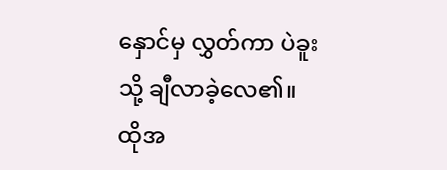နှောင်မှ လွှတ်ကာ ပဲခူးသို့ ချီလာခဲ့လေ၏။ ထိုအ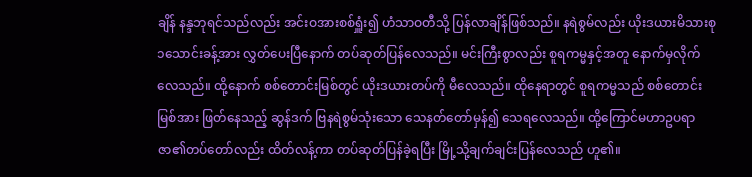ချိန် နန္ဒဘုရင်သည်လည်း အင်းဝအားစစ်ရှူံး၍ ဟံသာဝတီသို့ ပြန်လာချိန်ဖြစ်သည်။ နရဲစွမ်လည်း ယိုးဒယားမိသားစု ၁သောင်းခန့်အား လွှတ်ပေးပြီနောက် တပ်ဆုတ်ပြန်လေသည်။ မင်းကြီးစွာလည်း စူရကမ္မနှင့်အတူ နောက်မှလိုက်လေသည်။ ထို့နောက် စစ်တောင်းမြစ်တွင် ယိုးဒယားတပ်ကို မီလေသည်။ ထိုနေရာတွင် စူရကမ္မသည် စစ်တောင်းမြစ်အား ဖြတ်နေသည့် ဆွန်ဒက် ဗြနရဲစွမ်သုံးသော သေနတ်တော်မှန်၍ သေရလေသည်။ ထို့ကြောင်မဟာဥပရာဇာ၏တပ်တော်လည်း ထိတ်လန့်ကာ တပ်ဆုတ်ပြန်ခဲ့ရပြီး မြို့သို့ချက်ချင်းပြန်လေသည် ဟူ၏။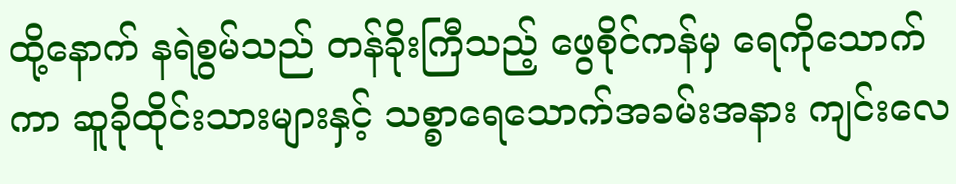ထို့နောက် နရဲစွမ်သည် တန်ခိုးကြီသည့် ဖွေစိုင်ကန်မှ ရေကိုသောက်ကာ ဆူခိုထိုင်းသားများနှင့် သစ္စာရေသောက်အခမ်းအနား ကျင်းလေ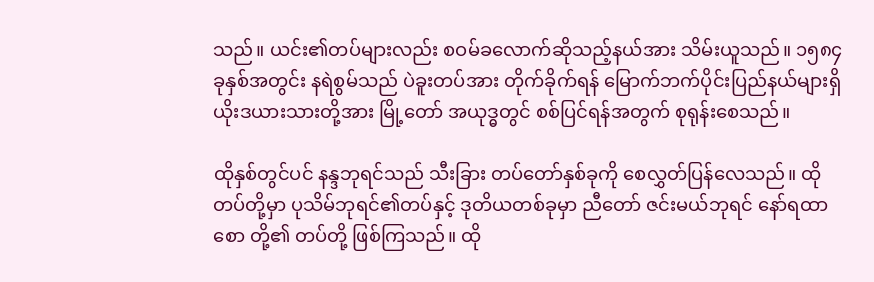သည်။ ယင်း၏တပ်များလည်း စဝမ်ခလောက်ဆိုသည့်နယ်အား သိမ်းယူသည်။ ၁၅၈၄ ခုနှစ်အတွင်း နရဲစွမ်သည် ပဲခူးတပ်အား တိုက်ခိုက်ရန် မြောက်ဘက်ပိုင်းပြည်နယ်များရှိ ယိုးဒယားသားတို့အား မြို့တော် အယုဒ္ဓတွင် စစ်ပြင်ရန်အတွက် စုရုန်းစေသည်။

ထိုနှစ်တွင်ပင် နန္ဒဘုရင်သည် သီးခြား တပ်တော်နှစ်ခုကို စေလွှတ်ပြန်လေသည်။ ထိုတပ်တို့မှာ ပုသိမ်ဘုရင်၏တပ်နှင့် ဒုတိယတစ်ခုမှာ ညီတော် ဇင်းမယ်ဘုရင် နော်ရထာစော တို့၏ တပ်တို့ ဖြစ်ကြသည်။ ထို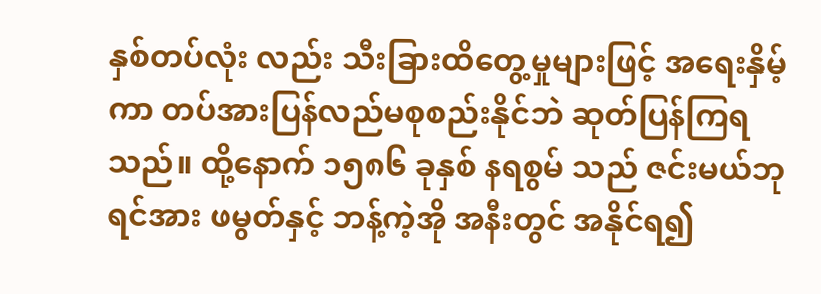နှစ်တပ်လုံး လည်း သီးခြားထိတွေ့မှုများဖြင့် အရေးနှိမ့်ကာ တပ်အားပြန်လည်မစုစည်းနိုင်ဘဲ ဆုတ်ပြန်ကြရသည်။ ထို့နောက် ၁၅၈၆ ခုနှစ် နရစွမ် သည် ဇင်းမယ်ဘုရင်အား ဖမွတ်နှင့် ဘန့်ကဲ့အို အနီးတွင် အနိုင်ရ၍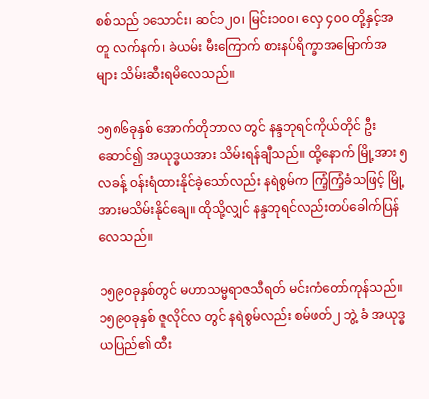စစ်သည် ၁သောင်း၊ ဆင်၁၂၀၊ မြင်း၁၀၀၊ လှေ ၄၀၀ တို့နှင့်အတူ လက်နက်၊ ခဲယမ်း မီးကြောက် စားနပ်ရိက္ခာအမြောက်အများ သိမ်းဆီးရမိလေသည်။

၁၅၈၆ခုနှစ် အောက်တိုဘာလ တွင် နန္ဒဘုရင်ကိုယ်တိုင် ဦးဆောင်၍ အယုဒ္ဓယအား သိမ်းရန်ချီသည်။ ထို့နောက် မြို့အား ၅လခန့် ဝန်းရံထားနိုင်ခဲ့သော်လည်း နရဲစွမ်က ကြံ့ကြံ့ခံသဖြင့် မြို့အားမသိမ်းနိုင်ချေ။ ထိုသို့လျှင် နန္ဒဘုရင်လည်းတပ်ခေါက်ပြန်လေသည်။

၁၅၉၀ခုနှစ်တွင် မဟာသမ္မရာဇသီရတ် မင်းကံတော်ကုန်သည်။ ၁၅၉၀ခုနှစ် ဇူလိုင်လ တွင် နရဲစွမ်လည်း စမ်ဖတ်၂ ဘွဲ့ ခံ အယုဒ္ဓယပြည်၏ ထီး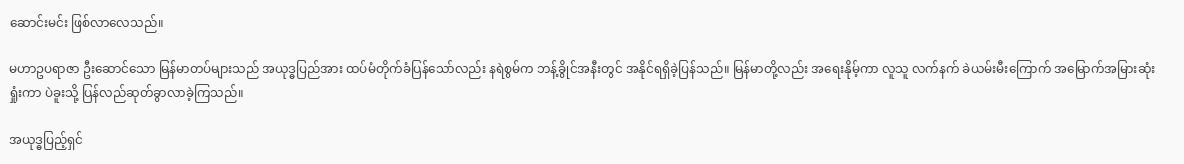ဆောင်းမင်း ဖြစ်လာလေသည်။

မဟာဥပရာဇာ ဦးဆောင်သော မြန်မာတပ်များသည် အယုဒ္ဓပြည်အား ထပ်မံတိုက်ခံပြန်သော်လည်း နရဲစွမ်က ဘန့်ခွိုင်အနီးတွင် အနိုင်ရရှိခဲ့ပြန်သည်။ မြန်မာတို့လည်း အရေးနိုမ့်ကာ လူသူ လက်နက် ခဲယမ်းမီးကြောက် အမြောက်အမြားဆုံးရှုံးကာ ပဲခူးသို့ ပြန်လည်ဆုတ်ခွာလာခဲ့ကြသည်။

အယုဒ္ဓပြည့်ရှင်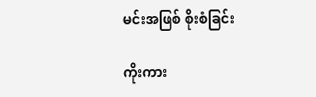မင်းအဖြစ် စိုးစံခြင်း

ကိုးကား